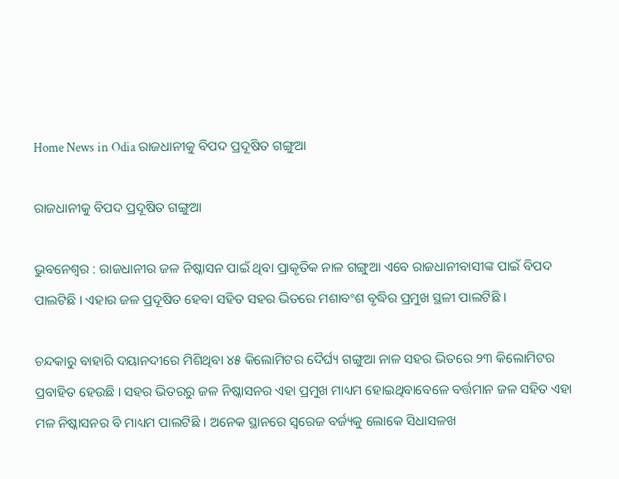Home News in Odia ରାଜଧାନୀକୁ ବିପଦ ପ୍ରଦୂଷିତ ଗଙ୍ଗୁଆ

ରାଜଧାନୀକୁ ବିପଦ ପ୍ରଦୂଷିତ ଗଙ୍ଗୁଆ

ଭୁବନେଶ୍ୱର : ରାଜଧାନୀର ଜଳ ନିଷ୍କାସନ ପାଇଁ ଥିବା ପ୍ରାକୃତିକ ନାଳ ଗଙ୍ଗୁଆ ଏବେ ରାଜଧାନୀବାସୀଙ୍କ ପାଇଁ ବିପଦ ପାଲଟିଛି । ଏହାର ଜଳ ପ୍ରଦୂଷିତ ହେବା ସହିତ ସହର ଭିତରେ ମଶାବଂଶ ବୃଦ୍ଧିର ପ୍ରମୁଖ ସ୍ଥଳୀ ପାଲଟିଛି ।

ଚନ୍ଦକାରୁ ବାହାରି ଦୟାନଦୀରେ ମିଶିଥିବା ୪୫ କିଲୋମିଟର ଦୈର୍ଘ୍ୟ ଗଙ୍ଗୁଆ ନାଳ ସହର ଭିତରେ ୨୩ କିଲୋମିଟର ପ୍ରବାହିତ ହେଉଛି । ସହର ଭିତରରୁ ଜଳ ନିଷ୍କାସନର ଏହା ପ୍ରମୁଖ ମାଧ୍ୟମ ହୋଇଥିବାବେଳେ ବର୍ତ୍ତମାନ ଜଳ ସହିତ ଏହା ମଳ ନିଷ୍କାସନର ବି ମାଧ୍ୟମ ପାଲଟିଛି । ଅନେକ ସ୍ଥାନରେ ସ୍ୱରେଜ ବର୍ଜ୍ୟକୁ ଲୋକେ ସିଧାସଳଖ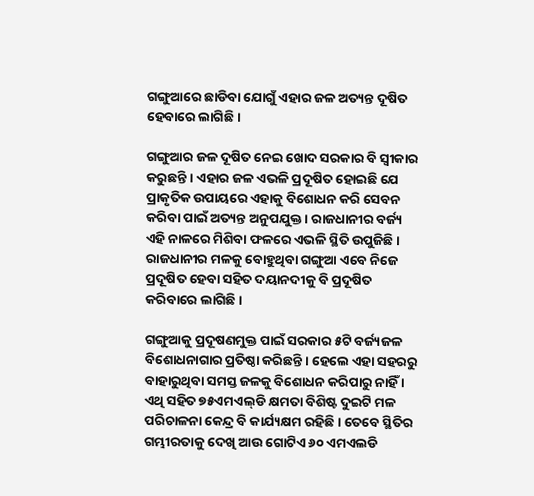ଗଙ୍ଗୁଆରେ ଛାଡିବା ଯୋଗୁଁ ଏହାର ଜଳ ଅତ୍ୟନ୍ତ ଦୂଷିତ ହେବାରେ ଲାଗିଛି ।

ଗଙ୍ଗୁଆର ଜଳ ଦୂଷିତ ନେଇ ଖୋଦ ସରକାର ବି ସ୍ୱୀକାର କରୁଛନ୍ତି । ଏହାର ଜଳ ଏଭଳି ପ୍ରଦୂଷିତ ହୋଇଛି ଯେ ପ୍ରାକୃତିକ ଉପାୟରେ ଏହାକୁ ବିଶୋଧନ କରି ସେବନ କରିବା ପାଇଁ ଅତ୍ୟନ୍ତ ଅନୁପଯୁକ୍ତ । ରାଜଧାନୀର ବର୍ଜ୍ୟ ଏହି ନାଳରେ ମିଶିବା ଫଳରେ ଏଭଳି ସ୍ଥିତି ଉପୁଜିଛି । ରାଜଧାନୀର ମଳକୁ ବୋହୁଥିବା ଗଙ୍ଗୁଆ ଏବେ ନିଜେ ପ୍ରଦୂଷିତ ହେବା ସହିତ ଦୟାନଦୀକୁ ବି ପ୍ରଦୂଷିତ କରିବାରେ ଲାଗିଛି ।

ଗଙ୍ଗୁଆକୁ ପ୍ରଦୂଷଣମୁକ୍ତ ପାଇଁ ସରକାର ୫ଟି ବର୍ଜ୍ୟଜଳ ବିଶୋଧନାଗାର ପ୍ରତିଷ୍ଠା କରିଛନ୍ତି । ହେଲେ ଏହା ସହରରୁ ବାହାରୁଥିବା ସମସ୍ତ ଜଳକୁ ବିଶୋଧନ କରିପାରୁ ନାହିଁ । ଏଥି ସହିତ ୭୫ଏମଏଲ୍‍ଡି କ୍ଷମତା ବିଶିଷ୍ଟ ଦୁଇଟି ମଳ ପରିଚାଳନା କେନ୍ଦ୍ର ବି କାର୍ଯ୍ୟକ୍ଷମ ରହିଛି । ତେବେ ସ୍ଥିତିର ଗମ୍ଭୀରତାକୁ ଦେଖି ଆଉ ଗୋଟିଏ ୬୦ ଏମଏଲଡି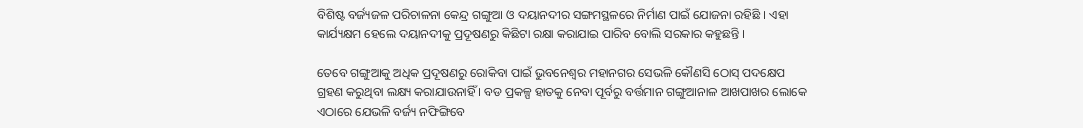ବିଶିଷ୍ଟ ବର୍ଜ୍ୟଜଳ ପରିଚାଳନା କେନ୍ଦ୍ର ଗଙ୍ଗୁଆ ଓ ଦୟାନଦୀର ସଙ୍ଗମସ୍ଥଳରେ ନିର୍ମାଣ ପାଇଁ ଯୋଜନା ରହିଛି । ଏହା କାର୍ଯ୍ୟକ୍ଷମ ହେଲେ ଦୟାନଦୀକୁ ପ୍ରଦୂଷଣରୁ କିଛିଟା ରକ୍ଷା କରାଯାଇ ପାରିବ ବୋଲି ସରକାର କହୁଛନ୍ତି ।

ତେବେ ଗଙ୍ଗୁଆକୁ ଅଧିକ ପ୍ରଦୂଷଣରୁ ରୋକିବା ପାଇଁ ଭୁବନେଶ୍ୱର ମହାନଗର ସେଭଳି କୌଣସି ଠୋସ୍‍ ପଦକ୍ଷେପ ଗ୍ରହଣ କରୁଥିବା ଲକ୍ଷ୍ୟ କରାଯାଉନାହିଁ । ବଡ ପ୍ରକଳ୍ପ ହାତକୁ ନେବା ପୂର୍ବରୁ ବର୍ତ୍ତମାନ ଗଙ୍ଗୁଆନାଳ ଆଖପାଖର ଲୋକେ ଏଠାରେ ଯେଭଳି ବର୍ଜ୍ୟ ନଫିଙ୍ଗିବେ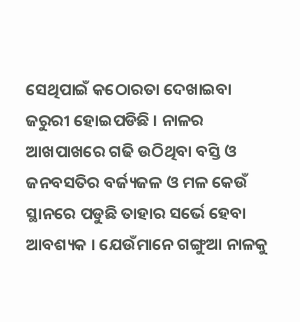ସେଥିପାଇଁ କଠୋରତା ଦେଖାଇବା ଜରୁରୀ ହୋଇପଡିଛି । ନାଳର ଆଖପାଖରେ ଗଢି ଉଠିଥିବା ବସ୍ତି ଓ ଜନବସତିର ବର୍ଜ୍ୟଜଳ ଓ ମଳ କେଉଁ ସ୍ଥାନରେ ପଡୁଛି ତାହାର ସର୍ଭେ ହେବା ଆବଶ୍ୟକ । ଯେଉଁମାନେ ଗଙ୍ଗୁଆ ନାଳକୁ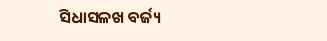ସିଧାସଳଖ ବର୍ଜ୍ୟ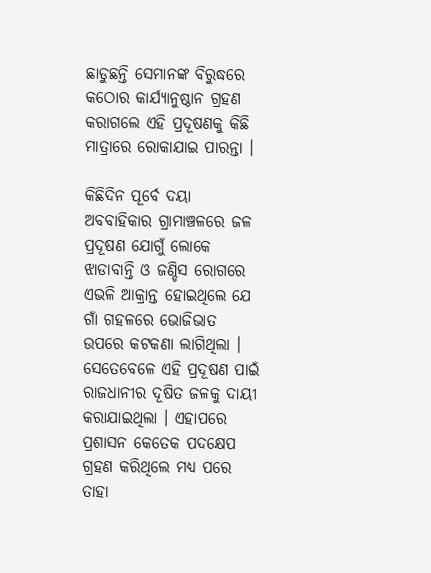ଛାଡୁଛନ୍ତି ସେମାନଙ୍କ ବିରୁଦ୍ଧରେ କଠୋର କାର୍ଯ୍ୟାନୁଷ୍ଠାନ ଗ୍ରହଣ କରାଗଲେ ଏହି ପ୍ରଦୂଷଣକୁ କିଛି ମାତ୍ରାରେ ରୋକାଯାଇ ପାରନ୍ତା ।

କିଛିଦିନ ପୂର୍ବେ ଦୟା ଅବବାହିକାର ଗ୍ରାମାଞ୍ଚଳରେ ଜଳ ପ୍ରଦୂଷଣ ଯୋଗୁଁ ଲୋକେ ଝାଡାବାନ୍ତି ଓ ଜଣ୍ଡିସ ରୋଗରେ ଏଭଳି ଆକ୍ରାନ୍ତ ହୋଇଥିଲେ ଯେ ଗାଁ ଗହଳରେ ଭୋଜିଭାତ ଉପରେ କଟକଣା ଲାଗିଥିଲା । ସେତେବେଳେ ଏହି ପ୍ରଦୂଷଣ ପାଇଁ ରାଜଧାନୀର ଦୂଷିତ ଜଳକୁ ଦାୟୀ କରାଯାଇଥିଲା । ଏହାପରେ ପ୍ରଶାସନ କେତେକ ପଦକ୍ଷେପ ଗ୍ରହଣ କରିଥିଲେ ମଧ୍ୟ ପରେ ତାହା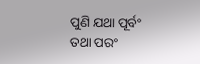ପୁଣି ଯଥା ପୂର୍ବଂ ତଥା ପରଂ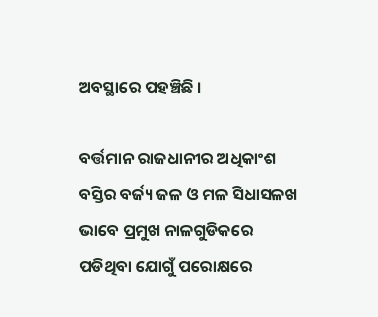ଅବସ୍ଥାରେ ପହଞ୍ଚିଛି ।

ବର୍ତ୍ତମାନ ରାଜଧାନୀର ଅଧିକାଂଶ ବସ୍ତିର ବର୍ଜ୍ୟ ଜଳ ଓ ମଳ ସିଧାସଳଖ ଭାବେ ପ୍ରମୁଖ ନାଳଗୁଡିକରେ ପଡିଥିବା ଯୋଗୁଁ ପରୋକ୍ଷରେ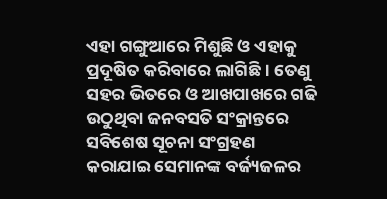ଏହା ଗଙ୍ଗୁଆରେ ମିଶୁଛି ଓ ଏହାକୁ ପ୍ରଦୂଷିତ କରିବାରେ ଲାଗିଛି । ତେଣୁ ସହର ଭିତରେ ଓ ଆଖପାଖରେ ଗଢି ଉଠୁଥିବା ଜନବସତି ସଂକ୍ରାନ୍ତରେ ସବିଶେଷ ସୂଚନା ସଂଗ୍ରହଣ କରାଯାଇ ସେମାନଙ୍କ ବର୍ଜ୍ୟଜଳର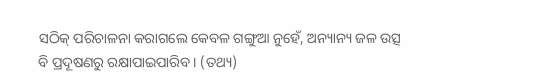ସଠିକ୍‍ ପରିଚାଳନା କରାଗଲେ କେବଳ ଗଙ୍ଗୁଆ ନୁହେଁ, ଅନ୍ୟାନ୍ୟ ଜଳ ଉତ୍ସ ବି ପ୍ରଦୂଷଣରୁ ରକ୍ଷାପାଇପାରିବ । (ତଥ୍ୟ)